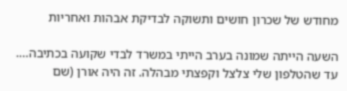מחודש של שכרון חושים ותשוקה לבדיקת אבהות ואחריות

השעה הייתה שמונה בערב הייתי במשרד לבדי שקועה בכתיבה…. עד שהטלפון שלי צלצל וקפצתי מבהלה. זה היה אורן (שם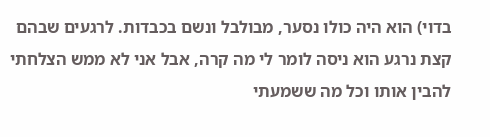בדוי) הוא היה כולו נסער, מבולבל ונשם בכבדות. לרגעים שבהם קצת נרגע הוא ניסה לומר לי מה קרה, אבל אני לא ממש הצלחתי להבין אותו וכל מה ששמעתי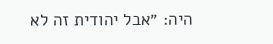היה: ״אבל יהודית זה לא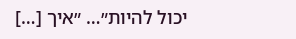יכול להיות״… ״איך […]